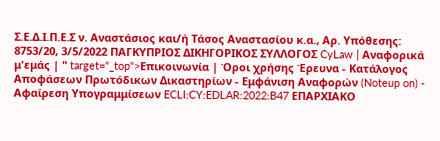Σ.Ε.Δ.Ι.Π.Ε.Σ ν. Αναστάσιος και/ή Τάσος Αναστασίου κ.α., Αρ. Υπόθεσης: 8753/20, 3/5/2022 ΠΑΓΚΥΠΡΙΟΣ ΔΙΚΗΓΟΡΙΚΟΣ ΣΥΛΛΟΓΟΣ CyLaw | Αναφορικά μ'εμάς | " target="_top">Επικοινωνία | Όροι χρήσης Έρευνα - Κατάλογος Αποφάσεων Πρωτόδικων Δικαστηρίων - Εμφάνιση Αναφορών (Noteup on) - Αφαίρεση Υπογραμμίσεων ECLI:CY:EDLAR:2022:B47 ΕΠΑΡΧΙΑΚΟ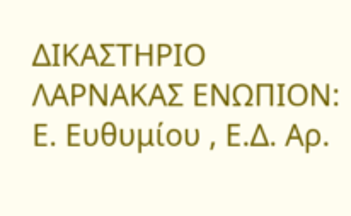ΔΙΚΑΣΤΗΡΙΟ ΛΑΡΝΑΚΑΣ ΕΝΩΠΙΟΝ: Ε. Ευθυμίου , Ε.Δ. Αρ.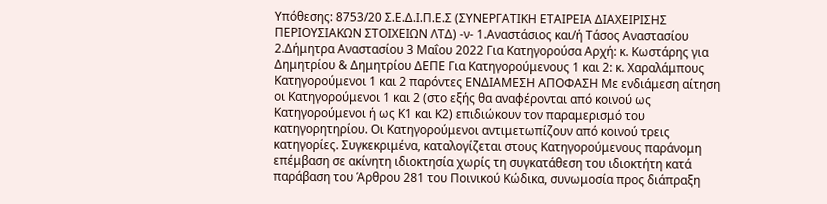Υπόθεσης: 8753/20 Σ.Ε.Δ.Ι.Π.Ε.Σ (ΣΥΝΕΡΓΑΤΙΚΗ ΕΤΑΙΡΕΙΑ ΔΙΑΧΕΙΡΙΣΗΣ ΠΕΡΙΟΥΣΙΑΚΩΝ ΣΤΟΙΧΕΙΩΝ ΛΤΔ) -ν- 1.Αναστάσιος και/ή Τάσος Αναστασίου 2.Δήμητρα Αναστασίου 3 Μαΐου 2022 Για Κατηγορούσα Αρχή: κ. Κωστάρης για Δημητρίου & Δημητρίου ΔΕΠΕ Για Κατηγορούμενους 1 και 2: κ. Χαραλάμπους Κατηγορούμενοι 1 και 2 παρόντες ΕΝΔΙΑΜΕΣΗ ΑΠΟΦΑΣΗ Με ενδιάμεση αίτηση οι Κατηγορούμενοι 1 και 2 (στο εξής θα αναφέρονται από κοινού ως Κατηγορούμενοι ή ως Κ1 και Κ2) επιδιώκουν τον παραμερισμό του κατηγορητηρίου. Οι Κατηγορούμενοι αντιμετωπίζουν από κοινού τρεις κατηγορίες. Συγκεκριμένα, καταλογίζεται στους Κατηγορούμενους παράνομη επέμβαση σε ακίνητη ιδιοκτησία χωρίς τη συγκατάθεση του ιδιοκτήτη κατά παράβαση του Άρθρου 281 του Ποινικού Κώδικα, συνωμοσία προς διάπραξη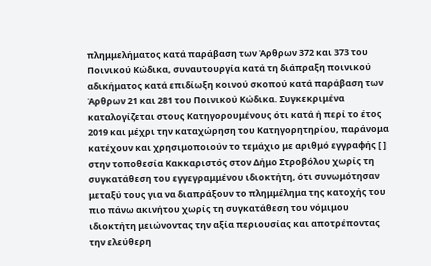πλημμελήματος κατά παράβαση των Άρθρων 372 και 373 του Ποινικού Κώδικα, συναυτουργία κατά τη διάπραξη ποινικού αδικήματος κατά επιδίωξη κοινού σκοπού κατά παράβαση των Άρθρων 21 και 281 του Ποινικού Κώδικα. Συγκεκριμένα καταλογίζεται στους Κατηγορουμένους ότι κατά ή περί το έτος 2019 και μέχρι την καταχώρηση του Κατηγορητηρίου, παράνομα κατέχουν και χρησιμοποιούν το τεμάχιο με αριθμό εγγραφής [ ] στην τοποθεσία Κακκαριστός στον Δήμο Στροβόλου χωρίς τη συγκατάθεση του εγγεγραμμένου ιδιοκτήτη, ότι συνωμότησαν μεταξύ τους για να διαπράξουν το πλημμέλημα της κατοχής του πιο πάνω ακινήτου χωρίς τη συγκατάθεση του νόμιμου ιδιοκτήτη μειώνοντας την αξία περιουσίας και αποτρέποντας την ελεύθερη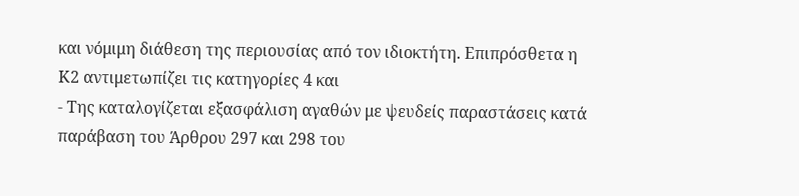και νόμιμη διάθεση της περιουσίας από τον ιδιοκτήτη. Επιπρόσθετα η Κ2 αντιμετωπίζει τις κατηγορίες 4 και
- Της καταλογίζεται εξασφάλιση αγαθών με ψευδείς παραστάσεις κατά παράβαση του Άρθρου 297 και 298 του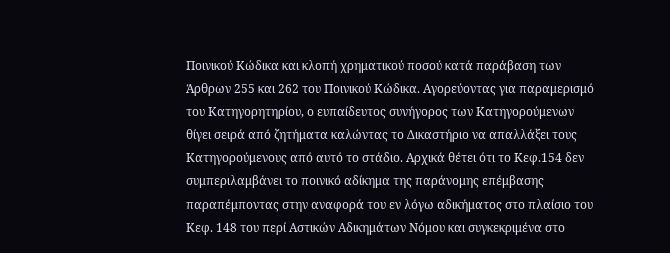Ποινικού Κώδικα και κλοπή χρηματικού ποσού κατά παράβαση των Άρθρων 255 και 262 του Ποινικού Κώδικα. Αγορεύοντας για παραμερισμό του Κατηγορητηρίου, ο ευπαίδευτος συνήγορος των Κατηγορούμενων θίγει σειρά από ζητήματα καλώντας το Δικαστήριο να απαλλάξει τους Κατηγορούμενους από αυτό το στάδιο. Αρχικά θέτει ότι το Κεφ.154 δεν συμπεριλαμβάνει το ποινικό αδίκημα της παράνομης επέμβασης παραπέμποντας στην αναφορά του εν λόγω αδικήματος στο πλαίσιο του Κεφ. 148 του περί Αστικών Αδικημάτων Νόμου και συγκεκριμένα στο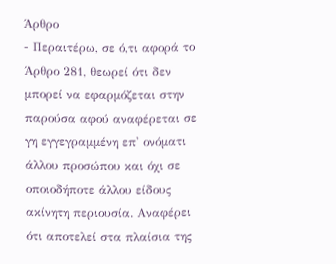Άρθρο
- Περαιτέρω, σε ό,τι αφορά το Άρθρο 281, θεωρεί ότι δεν μπορεί να εφαρμόζεται στην παρούσα αφού αναφέρεται σε γη εγγεγραμμένη επ' ονόματι άλλου προσώπου και όχι σε οποιοδήποτε άλλου είδους ακίνητη περιουσία. Αναφέρει ότι αποτελεί στα πλαίσια της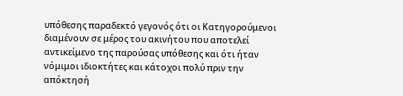υπόθεσης παραδεκτό γεγονός ότι οι Κατηγορούμενοι διαμένουν σε μέρος του ακινήτου που αποτελεί αντικείμενο της παρούσας υπόθεσης και ότι ήταν νόμιμοι ιδιοκτήτες και κάτοχοι πολύ πριν την απόκτησή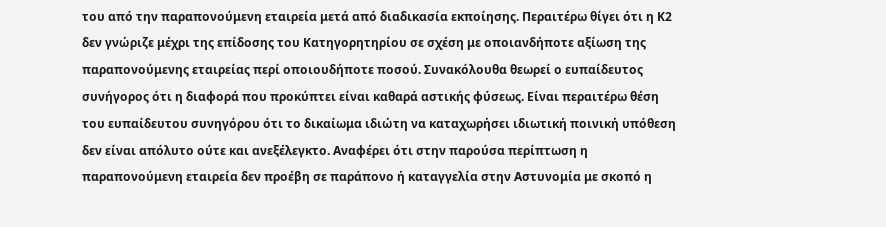του από την παραπονούμενη εταιρεία μετά από διαδικασία εκποίησης. Περαιτέρω θίγει ότι η Κ2 δεν γνώριζε μέχρι της επίδοσης του Κατηγορητηρίου σε σχέση με οποιανδήποτε αξίωση της παραπονούμενης εταιρείας περί οποιουδήποτε ποσού. Συνακόλουθα θεωρεί ο ευπαίδευτος συνήγορος ότι η διαφορά που προκύπτει είναι καθαρά αστικής φύσεως. Είναι περαιτέρω θέση του ευπαίδευτου συνηγόρου ότι το δικαίωμα ιδιώτη να καταχωρήσει ιδιωτική ποινική υπόθεση δεν είναι απόλυτο ούτε και ανεξέλεγκτο. Αναφέρει ότι στην παρούσα περίπτωση η παραπονούμενη εταιρεία δεν προέβη σε παράπονο ή καταγγελία στην Αστυνομία με σκοπό η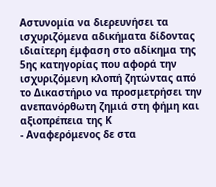Αστυνομία να διερευνήσει τα ισχυριζόμενα αδικήματα δίδοντας ιδιαίτερη έμφαση στο αδίκημα της 5ης κατηγορίας που αφορά την ισχυριζόμενη κλοπή ζητώντας από το Δικαστήριο να προσμετρήσει την ανεπανόρθωτη ζημιά στη φήμη και αξιοπρέπεια της Κ
- Αναφερόμενος δε στα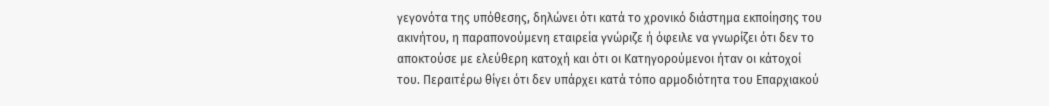γεγονότα της υπόθεσης, δηλώνει ότι κατά το χρονικό διάστημα εκποίησης του ακινήτου, η παραπονούμενη εταιρεία γνώριζε ή όφειλε να γνωρίζει ότι δεν το αποκτούσε με ελεύθερη κατοχή και ότι οι Κατηγορούμενοι ήταν οι κάτοχοί του. Περαιτέρω θίγει ότι δεν υπάρχει κατά τόπο αρμοδιότητα του Επαρχιακού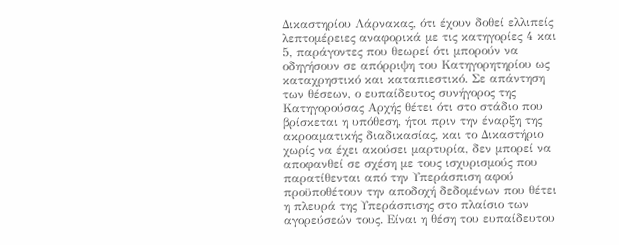Δικαστηρίου Λάρνακας, ότι έχουν δοθεί ελλιπείς λεπτομέρειες αναφορικά με τις κατηγορίες 4 και 5, παράγοντες που θεωρεί ότι μπορούν να οδηγήσουν σε απόρριψη του Κατηγορητηρίου ως καταχρηστικό και καταπιεστικό. Σε απάντηση των θέσεων, ο ευπαίδευτος συνήγορος της Κατηγορούσας Αρχής θέτει ότι στο στάδιο που βρίσκεται η υπόθεση, ήτοι πριν την έναρξη της ακροαματικής διαδικασίας, και το Δικαστήριο χωρίς να έχει ακούσει μαρτυρία, δεν μπορεί να αποφανθεί σε σχέση με τους ισχυρισμούς που παρατίθενται από την Υπεράσπιση αφού προϋποθέτουν την αποδοχή δεδομένων που θέτει η πλευρά της Υπεράσπισης στο πλαίσιο των αγορεύσεών τους. Είναι η θέση του ευπαίδευτου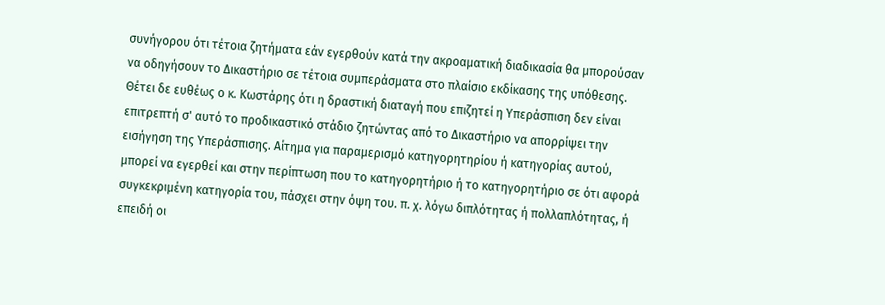συνήγορου ότι τέτοια ζητήματα εάν εγερθούν κατά την ακροαματική διαδικασία θα μπορούσαν να οδηγήσουν το Δικαστήριο σε τέτοια συμπεράσματα στο πλαίσιο εκδίκασης της υπόθεσης. Θέτει δε ευθέως ο κ. Κωστάρης ότι η δραστική διαταγή που επιζητεί η Υπεράσπιση δεν είναι επιτρεπτή σ' αυτό το προδικαστικό στάδιο ζητώντας από το Δικαστήριο να απορρίψει την εισήγηση της Υπεράσπισης. Αίτημα για παραμερισμό κατηγορητηρίου ή κατηγορίας αυτού, μπορεί να εγερθεί και στην περίπτωση που το κατηγορητήριο ή το κατηγορητήριο σε ότι αφορά συγκεκριμένη κατηγορία του, πάσχει στην όψη του. π. χ. λόγω διπλότητας ή πολλαπλότητας, ή επειδή οι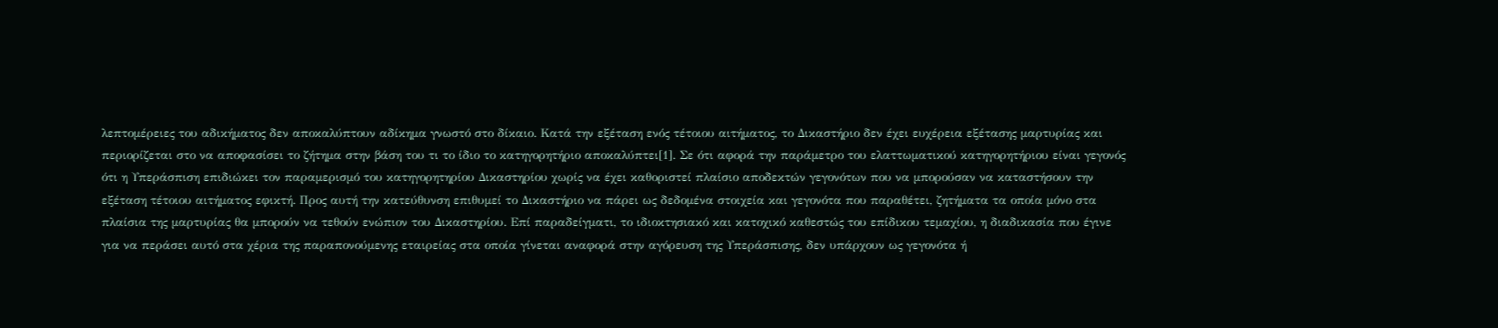λεπτομέρειες του αδικήματος δεν αποκαλύπτουν αδίκημα γνωστό στο δίκαιο. Κατά την εξέταση ενός τέτοιου αιτήματος, το Δικαστήριο δεν έχει ευχέρεια εξέτασης μαρτυρίας και περιορίζεται στο να αποφασίσει το ζήτημα στην βάση του τι το ίδιο το κατηγορητήριο αποκαλύπτει[1]. Σε ότι αφορά την παράμετρο του ελαττωματικού κατηγορητήριου είναι γεγονός ότι η Υπεράσπιση επιδιώκει τον παραμερισμό του κατηγορητηρίου Δικαστηρίου χωρίς να έχει καθοριστεί πλαίσιο αποδεκτών γεγονότων που να μπορούσαν να καταστήσουν την εξέταση τέτοιου αιτήματος εφικτή. Προς αυτή την κατεύθυνση επιθυμεί το Δικαστήριο να πάρει ως δεδομένα στοιχεία και γεγονότα που παραθέτει, ζητήματα τα οποία μόνο στα πλαίσια της μαρτυρίας θα μπορούν να τεθούν ενώπιον του Δικαστηρίου. Επί παραδείγματι, το ιδιοκτησιακό και κατοχικό καθεστώς του επίδικου τεμαχίου, η διαδικασία που έγινε για να περάσει αυτό στα χέρια της παραπονούμενης εταιρείας στα οποία γίνεται αναφορά στην αγόρευση της Υπεράσπισης, δεν υπάρχουν ως γεγονότα ή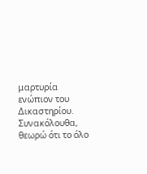μαρτυρία ενώπιον του Δικαστηρίου. Συνακόλουθα, θεωρώ ότι το όλο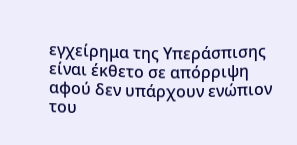εγχείρημα της Υπεράσπισης είναι έκθετο σε απόρριψη αφού δεν υπάρχουν ενώπιον του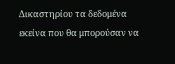Δικαστηρίου τα δεδομένα εκείνα που θα μπορούσαν να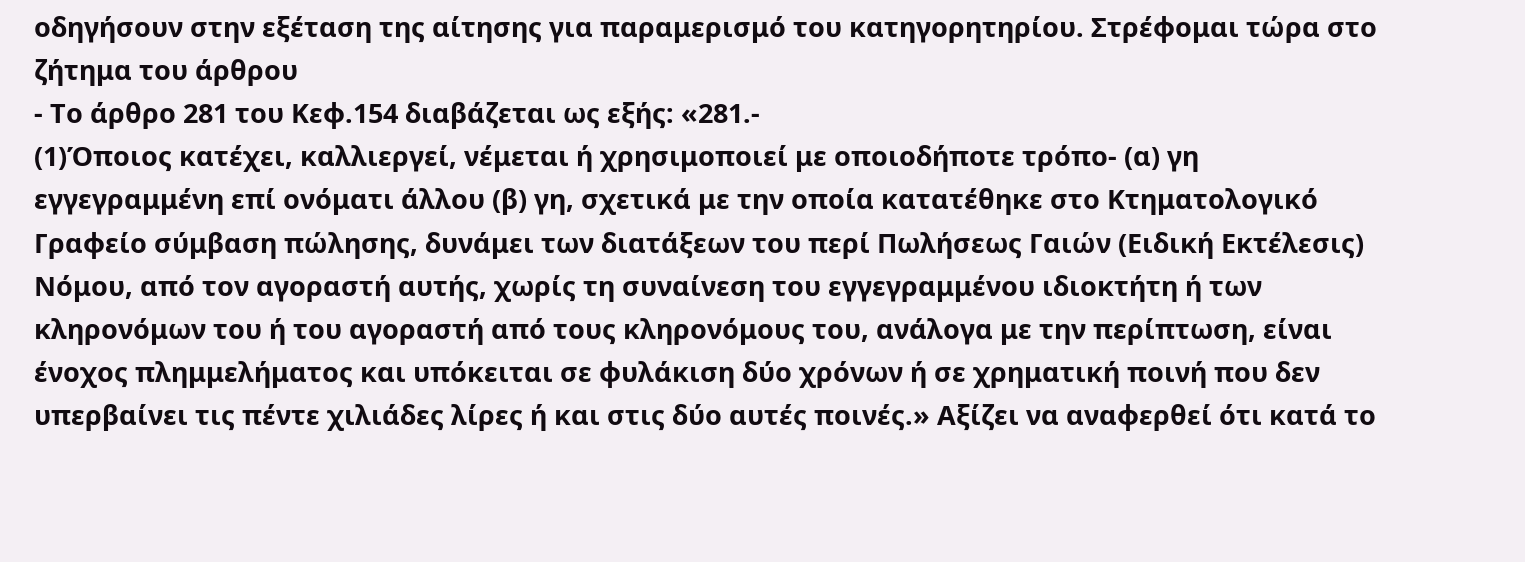οδηγήσουν στην εξέταση της αίτησης για παραμερισμό του κατηγορητηρίου. Στρέφομαι τώρα στο ζήτημα του άρθρου
- Το άρθρο 281 του Κεφ.154 διαβάζεται ως εξής: «281.-
(1)Όποιος κατέχει, καλλιεργεί, νέμεται ή χρησιμοποιεί με οποιοδήποτε τρόπο- (α) γη εγγεγραμμένη επί ονόματι άλλου (β) γη, σχετικά με την οποία κατατέθηκε στο Κτηματολογικό Γραφείο σύμβαση πώλησης, δυνάμει των διατάξεων του περί Πωλήσεως Γαιών (Ειδική Εκτέλεσις) Νόμου, από τον αγοραστή αυτής, χωρίς τη συναίνεση του εγγεγραμμένου ιδιοκτήτη ή των κληρονόμων του ή του αγοραστή από τους κληρονόμους του, ανάλογα με την περίπτωση, είναι ένοχος πλημμελήματος και υπόκειται σε φυλάκιση δύο χρόνων ή σε χρηματική ποινή που δεν υπερβαίνει τις πέντε χιλιάδες λίρες ή και στις δύο αυτές ποινές.» Αξίζει να αναφερθεί ότι κατά το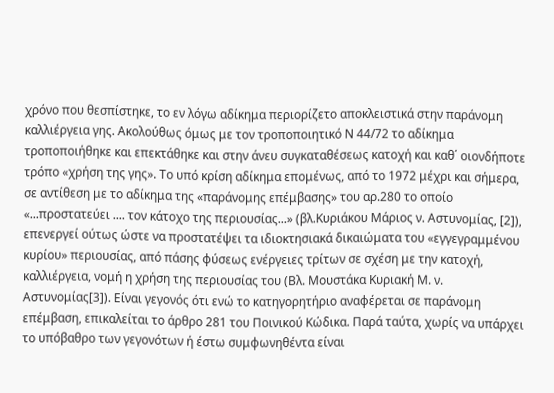χρόνο που θεσπίστηκε, το εν λόγω αδίκημα περιορίζετο αποκλειστικά στην παράνομη καλλιέργεια γης. Ακολούθως όμως με τον τροποποιητικό Ν 44/72 το αδίκημα τροποποιήθηκε και επεκτάθηκε και στην άνευ συγκαταθέσεως κατοχή και καθ΄ οιονδήποτε τρόπο «χρήση της γης». Το υπό κρίση αδίκημα επομένως, από το 1972 μέχρι και σήμερα, σε αντίθεση με το αδίκημα της «παράνομης επέμβασης» του αρ.280 το οποίο «...προστατεύει .... τον κάτοχο της περιουσίας...» (βλ.Κυριάκου Μάριος ν. Αστυνομίας, [2]), επενεργεί ούτως ώστε να προστατέψει τα ιδιοκτησιακά δικαιώματα του «εγγεγραμμένου κυρίου» περιουσίας, από πάσης φύσεως ενέργειες τρίτων σε σχέση με την κατοχή, καλλιέργεια, νομή η χρήση της περιουσίας του (Βλ. Μουστάκα Κυριακή Μ. ν. Αστυνομίας[3]). Είναι γεγονός ότι ενώ το κατηγορητήριο αναφέρεται σε παράνομη επέμβαση, επικαλείται το άρθρο 281 του Ποινικού Κώδικα. Παρά ταύτα, χωρίς να υπάρχει το υπόβαθρο των γεγονότων ή έστω συμφωνηθέντα είναι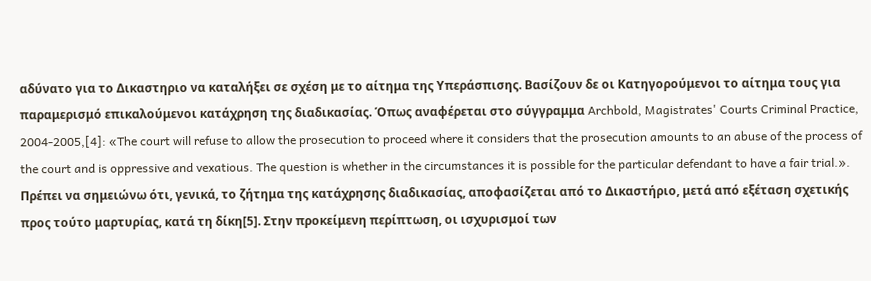αδύνατο για το Δικαστηριο να καταλήξει σε σχέση με το αίτημα της Υπεράσπισης. Βασίζουν δε οι Κατηγορούμενοι το αίτημα τους για παραμερισμό επικαλούμενοι κατάχρηση της διαδικασίας. Όπως αναφέρεται στο σύγγραμμα Archbold, Magistrates' Courts Criminal Practice, 2004-2005,[4]: «The court will refuse to allow the prosecution to proceed where it considers that the prosecution amounts to an abuse of the process of the court and is oppressive and vexatious. The question is whether in the circumstances it is possible for the particular defendant to have a fair trial.». Πρέπει να σημειώνω ότι, γενικά, το ζήτημα της κατάχρησης διαδικασίας, αποφασίζεται από το Δικαστήριο, μετά από εξέταση σχετικής προς τούτο μαρτυρίας, κατά τη δίκη[5]. Στην προκείμενη περίπτωση, οι ισχυρισμοί των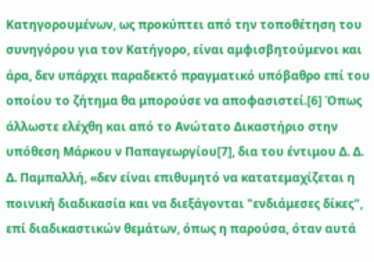Κατηγορουμένων, ως προκύπτει από την τοποθέτηση του συνηγόρου για τον Κατήγορο, είναι αμφισβητούμενοι και άρα, δεν υπάρχει παραδεκτό πραγματικό υπόβαθρο επί του οποίου το ζήτημα θα μπορούσε να αποφασιστεί.[6] Όπως άλλωστε ελέχθη και από το Ανώτατο Δικαστήριο στην υπόθεση Μάρκου ν Παπαγεωργίου[7], δια του έντιμου Δ. Δ. Δ. Παμπαλλή, «δεν είναι επιθυμητό να κατατεμαχίζεται η ποινική διαδικασία και να διεξάγονται "ενδιάμεσες δίκες", επί διαδικαστικών θεμάτων, όπως η παρούσα, όταν αυτά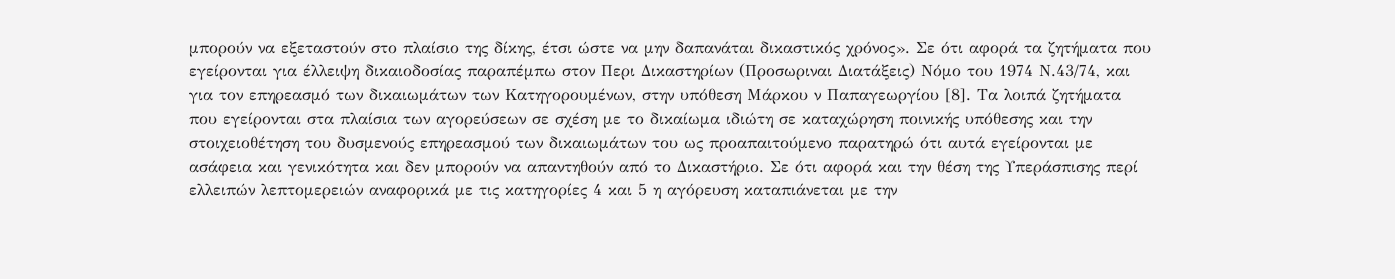μπορούν να εξεταστούν στο πλαίσιο της δίκης, έτσι ώστε να μην δαπανάται δικαστικός χρόνος». Σε ότι αφορά τα ζητήματα που εγείρονται για έλλειψη δικαιοδοσίας παραπέμπω στον Περι Δικαστηρίων (Προσωριναι Διατάξεις) Νόμο του 1974 Ν.43/74, και για τον επηρεασμό των δικαιωμάτων των Κατηγορουμένων, στην υπόθεση Μάρκου ν Παπαγεωργίου [8]. Τα λοιπά ζητήματα που εγείρονται στα πλαίσια των αγορεύσεων σε σχέση με το δικαίωμα ιδιώτη σε καταχώρηση ποινικής υπόθεσης και την στοιχειοθέτηση του δυσμενούς επηρεασμού των δικαιωμάτων του ως προαπαιτούμενο παρατηρώ ότι αυτά εγείρονται με ασάφεια και γενικότητα και δεν μπορούν να απαντηθούν από το Δικαστήριο. Σε ότι αφορά και την θέση της Υπεράσπισης περί ελλειπών λεπτομερειών αναφορικά με τις κατηγορίες 4 και 5 η αγόρευση καταπιάνεται με την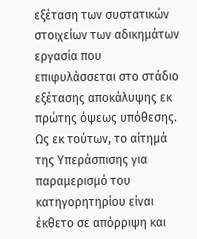εξέταση των συστατικών στοιχείων των αδικημάτων εργασία που επιφυλάσσεται στο στάδιο εξέτασης αποκάλυψης εκ πρώτης όψεως υπόθεσης. Ως εκ τούτων, το αίτημά της Υπεράσπισης για παραμερισμό του κατηγορητηρίου είναι έκθετο σε απόρριψη και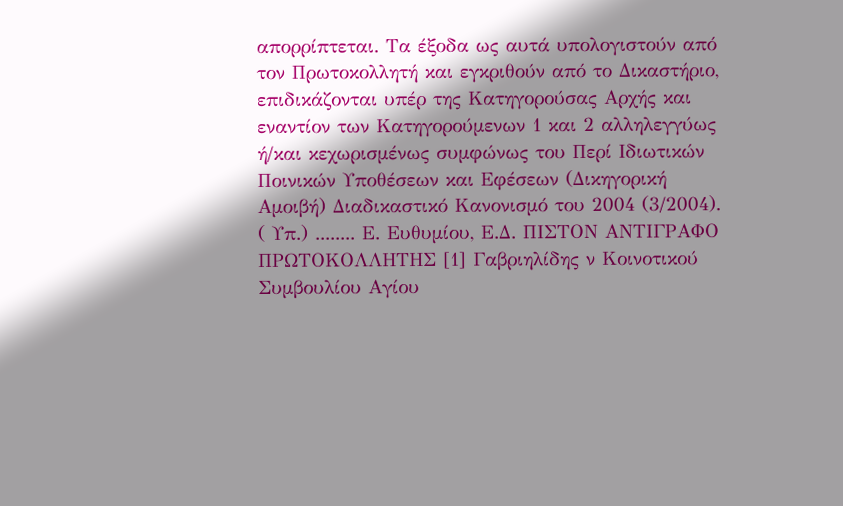απορρίπτεται. Τα έξοδα ως αυτά υπολογιστούν από τον Πρωτοκολλητή και εγκριθούν από το Δικαστήριο, επιδικάζονται υπέρ της Κατηγορούσας Αρχής και εναντίον των Κατηγορούμενων 1 και 2 αλληλεγγύως ή/και κεχωρισμένως συμφώνως του Περί Ιδιωτικών Ποινικών Υποθέσεων και Εφέσεων (Δικηγορική Αμοιβή) Διαδικαστικό Κανονισμό του 2004 (3/2004). ( Υπ.) ........ Ε. Ευθυμίου, Ε.Δ. ΠΙΣΤΟΝ ΑΝΤΙΓΡΑΦΟ ΠΡΩΤΟΚΟΛΛΗΤΗΣ [1] Γαβριηλίδης ν Κοινοτικού Συμβουλίου Αγίου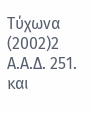Τύχωνα
(2002)2 Α.Α.Δ. 251. και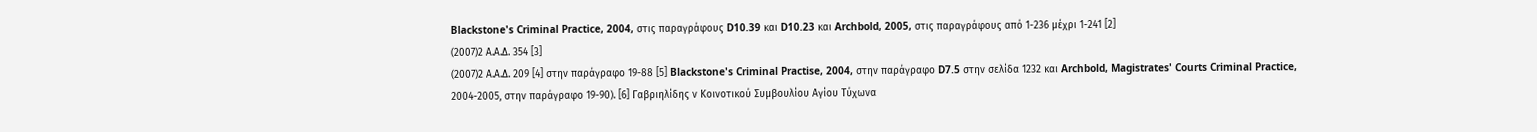Blackstone's Criminal Practice, 2004, στις παραγράφους D10.39 και D10.23 και Archbold, 2005, στις παραγράφους από 1-236 μέχρι 1-241 [2]
(2007)2 Α.Α.Δ. 354 [3]
(2007)2 Α.Α.Δ. 209 [4] στην παράγραφο 19-88 [5] Blackstone's Criminal Practise, 2004, στην παράγραφο D7.5 στην σελίδα 1232 και Archbold, Magistrates' Courts Criminal Practice, 2004-2005, στην παράγραφο 19-90). [6] Γαβριηλίδης ν Κοινοτικού Συμβουλίου Αγίου Τύχωνα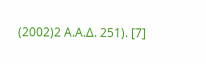(2002)2 Α.Α.Δ. 251). [7]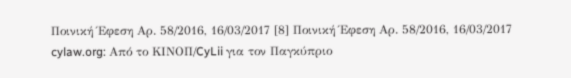Ποινική Έφεση Αρ. 58/2016, 16/03/2017 [8] Ποινική Έφεση Αρ. 58/2016, 16/03/2017 cylaw.org: Από το ΚΙΝOΠ/CyLii για τον Παγκύπριο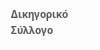Δικηγορικό Σύλλογο